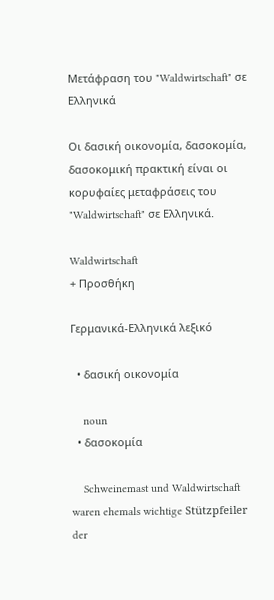Μετάφραση του "Waldwirtschaft" σε Ελληνικά

Οι δασική οικονομία, δασοκομία, δασοκομική πρακτική είναι οι κορυφαίες μεταφράσεις του "Waldwirtschaft" σε Ελληνικά.

Waldwirtschaft
+ Προσθήκη

Γερμανικά-Ελληνικά λεξικό

  • δασική οικονομία

    noun
  • δασοκομία

    Schweinemast und Waldwirtschaft waren ehemals wichtige Stützpfeiler der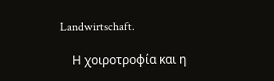Landwirtschaft.

    Η χοιροτροφία και η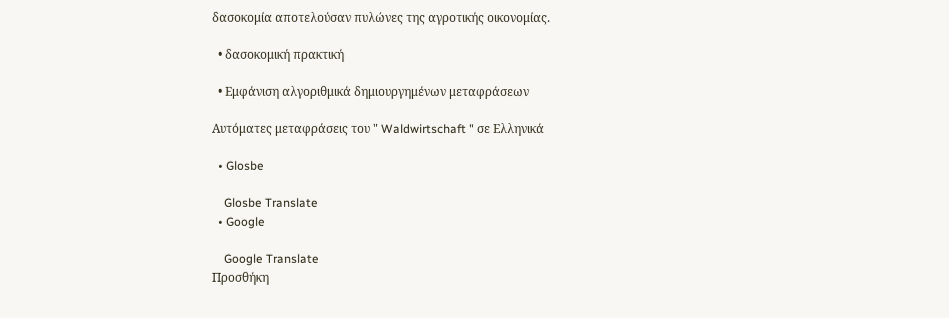δασοκομία αποτελούσαν πυλώνες της αγροτικής οικονομίας.

  • δασοκομική πρακτική

  • Εμφάνιση αλγοριθμικά δημιουργημένων μεταφράσεων

Αυτόματες μεταφράσεις του " Waldwirtschaft " σε Ελληνικά

  • Glosbe

    Glosbe Translate
  • Google

    Google Translate
Προσθήκη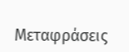Μεταφράσεις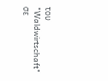του "Waldwirtschaft" σε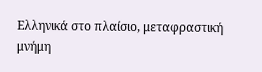Ελληνικά στο πλαίσιο, μεταφραστική μνήμη